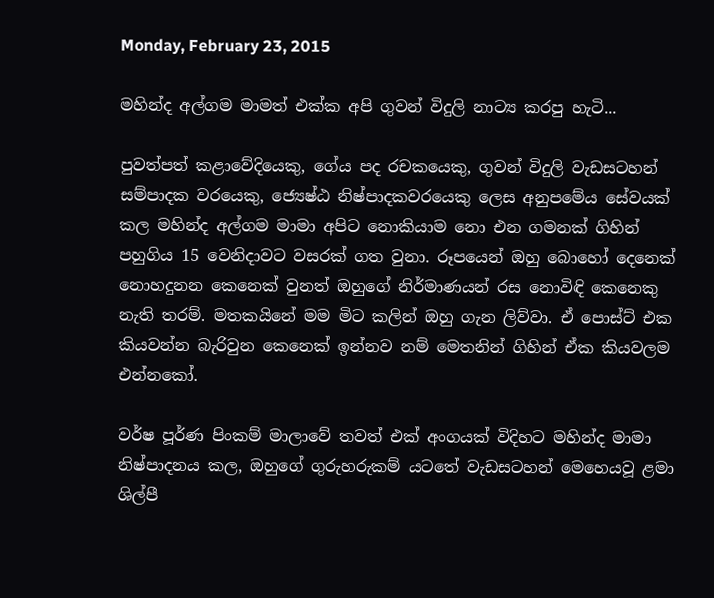Monday, February 23, 2015

මහින්ද අල්ගම මාමත් එක්ක අපි ගුවන් විදුලි නාට්‍ය කරපු හැටි...

පුවත්පත් කළාවේදියෙකු, ගේය පද රචකයෙකු, ගුවන් විදුලි වැඩසටහන් සම්පාදක වරයෙකු, ජ්‍යෙෂ්ඨ නිෂ්පාදකවරයෙකු ලෙස අනුපමේය සේවයක් කල මහින්ද අල්ගම මාමා අපිට නොකියාම නො එන ගමනක් ගිහින් පහුගිය 15 වෙනිදාවට වසරක් ගත වුනා. රූපයෙන් ඔහු බොහෝ දෙනෙක් නොහදුනන කෙනෙක් වුනත් ඔහුගේ නිර්මාණයන් රස නොවිඳි කෙනෙකු නැති තරම්. මතකයිනේ මම මිට කලින් ඔහු ගැන ලිව්වා. ඒ පොස්ට් එක කියවන්න බැරිවුන කෙනෙක් ඉන්නව නම් මෙතනින් ගිහින් ඒක කියවලම එන්නකෝ.

වර්ෂ පූර්ණ පිංකම් මාලාවේ තවත් එක් අංගයක් විදිහට මහින්ද මාමා නිෂ්පාදනය කල, ඔහුගේ ගුරුහරුකම් යටතේ වැඩසටහන් මෙහෙයවූ ළමා ශිල්පී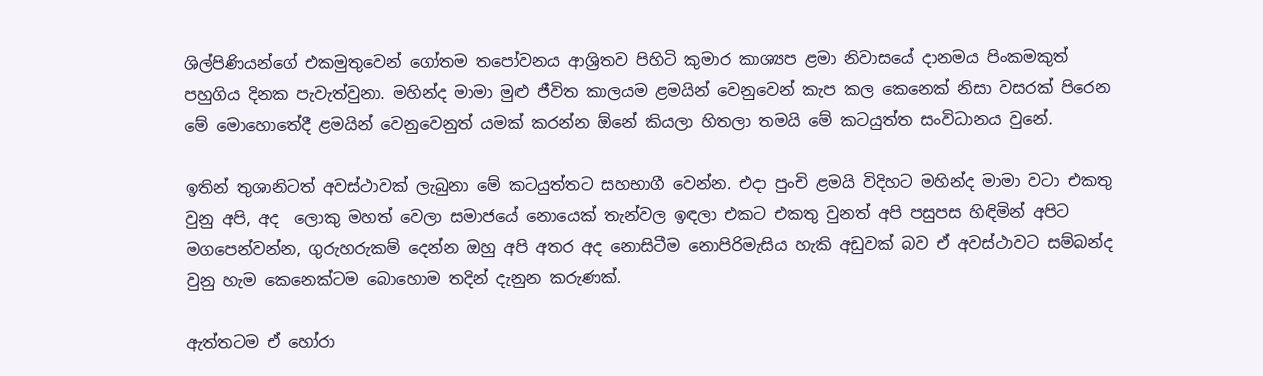ශිල්පිණියන්ගේ එකමුතුවෙන් ගෝතම තපෝවනය ආශ්‍රිතව පිහිටි කුමාර කාශ්‍යප ළමා නිවාසයේ දානමය පිංකමකුත් පහුගිය දිනක පැවැත්වුනා. මහින්ද මාමා මුළු ජීවිත කාලයම ළමයින් වෙනුවෙන් කැප කල කෙනෙක් නිසා වසරක් පිරෙන මේ මොහොතේදී ළමයින් වෙනුවෙනුත් යමක් කරන්න ඕනේ කියලා හිතලා තමයි මේ කටයුත්ත සංවිධානය වුනේ.

ඉතින් තුශානිටත් අවස්ථාවක් ලැබුනා මේ කටයුත්තට සහභාගී වෙන්න. එදා පුංචි ළමයි විදිහට මහින්ද මාමා වටා එකතු වුනු අපි, අද  ලොකු මහත් වෙලා සමාජයේ නොයෙක් තැන්වල ඉඳලා එකට එකතු වුනත් අපි පසුපස හිඳිමින් අපිට මගපෙන්වන්න, ගුරුහරුකම් දෙන්න ඔහු අපි අතර අද නොසිටීම නොපිරිමැසිය හැකි අඩුවක් බව ඒ අවස්ථාවට සම්බන්ද වුනු හැම කෙනෙක්ටම බොහොම තදින් දැනුන කරුණක්.

ඇත්තටම ඒ හෝරා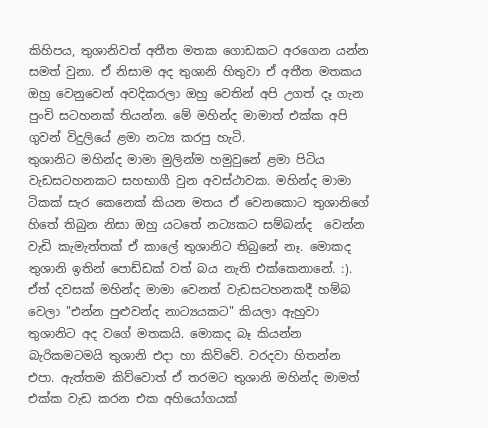කිහිපය, තුශානිවත් අතීත මතක ගොඩකට අරගෙන යන්න සමත් වුනා. ඒ නිසාම අද තුශානි හිතුවා ඒ අතීත මතකය ඔහු වෙනුවෙන් අවදිකරලා ඔහු වෙතින් අපි උගත් දෑ ගැන පුංචි සටහනක් තියන්න. මේ මහින්ද මාමාත් එක්ක අපි ගුවන් විදුලියේ ළමා නට්‍ය කරපු හැටි.
තුශානිට මහින්ද මාමා මුලින්ම හමුවුනේ ළමා පිටිය වැඩසටහනකට සහභාගී වුන අවස්ථාවක. මහින්ද මාමා ටිකක් සැර කෙනෙක් කියන මතය ඒ වෙනකොට තුශානිගේ හිතේ තිබුන නිසා ඔහු යටතේ නට්‍යකට සම්බන්ද  වෙන්න වැඩි කැමැත්තක් ඒ කාලේ තුශානිට තිබුනේ නෑ. මොකද තුශානි ඉතින් පොඩ්ඩක් වත් බය නැති එක්කෙනානේ. :). ඒත් දවසක් මහින්ද මාමා වෙනත් වැඩසටහනකදී හම්බ වෙලා "එන්න පුළුවන්ද නාට්‍යයකට" කියලා ඇහුවා තුශානිට අද වගේ මතකයි. මොකද බෑ කියන්න බැරිකමටමයි තුශානි එදා හා කිව්වේ. වරදවා හිතන්න එපා. ඇත්තම කිව්වොත් ඒ තරමට තුශානි මහින්ද මාමත් එක්ක වැඩ කරන එක අහියෝගයක්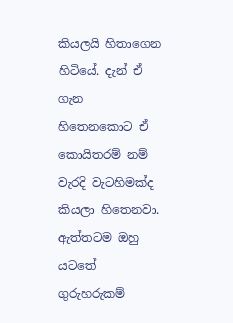කියලයි හිතාගෙන හිටියේ. දැන් ඒ ගැන හිතෙනකොට ඒ කොයිතරම් නම් වැරදි වැටහිමක්ද කියලා හිතෙනවා. ඇත්තටම ඔහු යටතේ ගුරුහරුකම්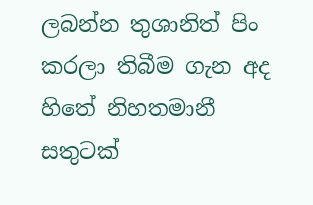ලබන්න තුශානිත් පිං කරලා තිබීම ගැන අද හිතේ නිහතමානී සතුටක්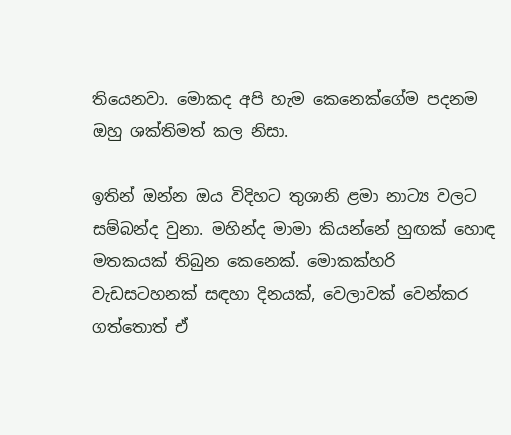තියෙනවා. මොකද අපි හැම කෙනෙක්ගේම පදනම ඔහු ශක්තිමත් කල නිසා.

ඉතින් ඔන්න ඔය විදිහට තුශානි ළමා නාට්‍ය වලට සම්බන්ද වුනා. මහින්ද මාමා කියන්නේ හුඟක් හොඳ මතකයක් තිබුන කෙනෙක්. මොකක්හරි වැඩසටහනක් සඳහා දිනයක්, වෙලාවක් වෙන්කර ගත්තොත් ඒ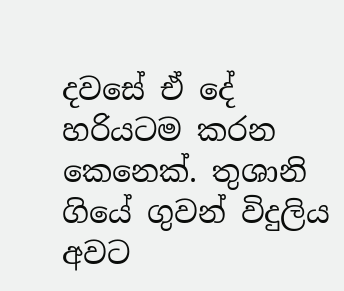දවසේ ඒ දේ හරියටම කරන කෙනෙක්. තුශානි ගියේ ගුවන් විදුලිය අවට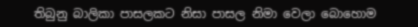තිබුනු බාලිකා පාසලකට නිසා පාසල නිමා වෙලා බොහොම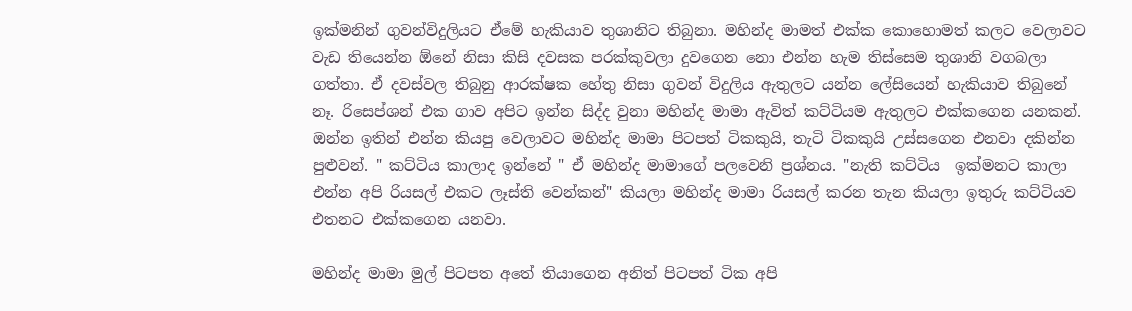ඉක්මනින් ගුවන්විදුලියට ඒමේ හැකියාව තුශානිට තිබුනා. මහින්ද මාමත් එක්ක කොහොමත් කලට වෙලාවට වැඩ තියෙන්න ඕනේ නිසා කිසි දවසක පරක්කුවලා දුවගෙන නො එන්න හැම තිස්සෙම තුශානි වගබලා ගත්තා. ඒ දවස්වල තිබුනු ආරක්ෂක හේතු නිසා ගුවන් විදුලිය ඇතුලට යන්න ලේසියෙන් හැකියාව තිබුනේ නෑ. රිසෙප්ශන් එක ගාව අපිට ඉන්න සිද්ද වුනා මහින්ද මාමා ඇවිත් කට්ටියම ඇතුලට එක්කගෙන යනකන්. ඔන්න ඉතින් එන්න කියපු වෙලාවට මහින්ද මාමා පිටපත් ටිකකුයි, තැටි ටිකකුයි උස්සගෙන එනවා දකින්න පුළුවන්. " කට්ටිය කාලාද ඉන්නේ " ඒ මහින්ද මාමාගේ පලවෙනි ප්‍රශ්නය. "නැති කට්ටිය  ඉක්මනට කාලා එන්න අපි රියසල් එකට ලෑස්ති වෙන්කන්" කියලා මහින්ද මාමා රියසල් කරන තැන කියලා ඉතුරු කට්ටියව එතනට එක්කගෙන යනවා.

මහින්ද මාමා මුල් පිටපත අතේ තියාගෙන අනිත් පිටපත් ටික අපි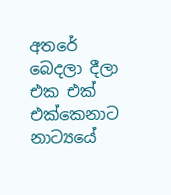අතරේ බෙදලා දීලා එක එක් එක්කෙනාට නාට්‍යයේ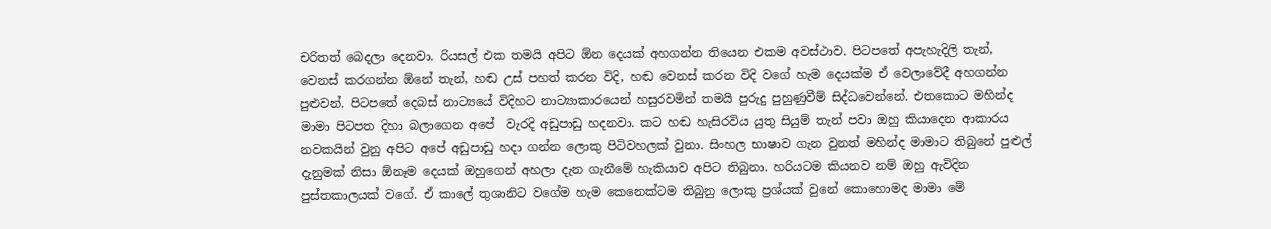චරිතත් බෙදලා දෙනවා. රියසල් එක තමයි අපිට ඕන දෙයක් අහගන්න තියෙන එකම අවස්ථාව. පිටපතේ අපැහැදිලි තැන්, වෙනස් කරගන්න ඕනේ තැන්, හඬ උස් පහත් කරන විදි, හඬ වෙනස් කරන විදි වගේ හැම දෙයක්ම ඒ වෙලාවේදී අහගන්න පුළුවන්. පිටපතේ දෙබස් නාට්‍යයේ විදිහට නාට්‍යාකාරයෙන් හසුරවමින් තමයි පුරුදු පුහුණුවීම් සිද්ධවෙන්නේ. එතකොට මහින්ද මාමා පිටපත දිහා බලාගෙන අපේ  වැරදි අඩුපාඩු හදනවා. කට හඬ හැසිරවිය යුතු සියුම් තැන් පවා ඔහු කියාදෙන ආකාරය නවකයින් වුනු අපිට අපේ අඩුපාඩු හදා ගන්න ලොකු පිටිවහලක් වුනා. සිංහල භාෂාව ගැන වුනත් මහින්ද මාමාට තිබුනේ පුළුල් දැනුමක් නිසා ඕනෑම දෙයක් ඔහුගෙන් අහලා දැන ගැනීමේ හැකියාව අපිට තිබුනා. හරියටම කියනව නම් ඔහු ඇවිදින පුස්තකාලයක් වගේ. ඒ කාලේ තුශානිට වගේම හැම කෙනෙක්ටම තිබුනු ලොකු ප්‍රශ්යක් වුනේ කොහොමද මාමා මේ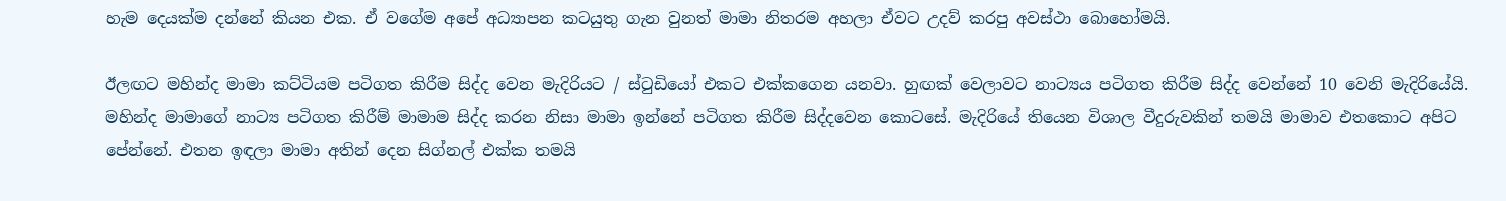හැම දෙයක්ම දන්නේ කියන එක. ඒ වගේම අපේ අධ්‍යාපන කටයුතු ගැන වුනත් මාමා නිතරම අහලා ඒවට උදව් කරපු අවස්ථා බොහෝමයි.

ඊලඟට මහින්ද මාමා කට්ටියම පටිගත කිරීම සිද්ද වෙන මැදිරියට / ස්‍ටුඩියෝ එකට එක්කගෙන යනවා. හුඟක් වෙලාවට නාට්‍යය පටිගත කිරීම සිද්ද වෙන්නේ 10 වෙනි මැදිරියේයි. මහින්ද මාමාගේ නාට්‍ය පටිගත කිරීම් මාමාම සිද්ද කරන නිසා මාමා ඉන්නේ පටිගත කිරීම සිද්දවෙන කොටසේ. මැදිරියේ තියෙන විශාල වීදුරුවකින් තමයි මාමාව එතකොට අපිට පේන්නේ. එතන ඉඳලා මාමා අතින් දෙන සිග්නල් එක්ක තමයි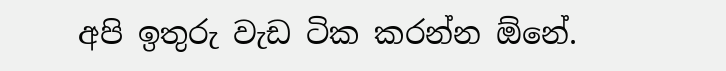අපි ඉතුරු වැඩ ටික කරන්න ඕනේ.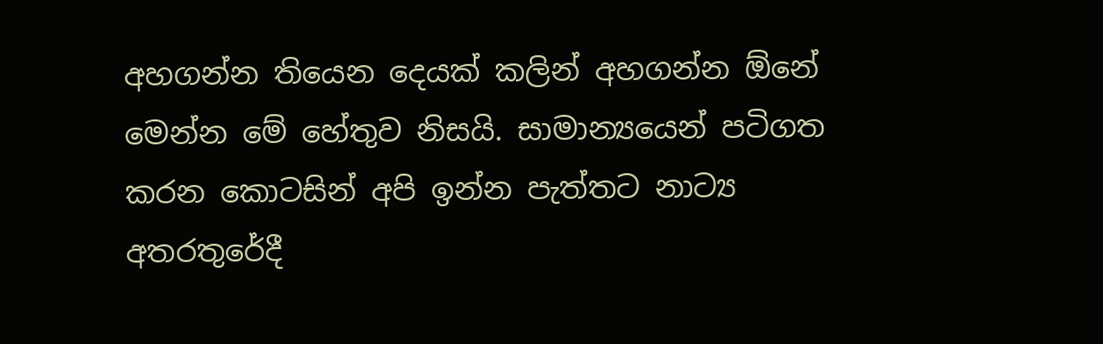අහගන්න තියෙන දෙයක් කලින් අහගන්න ඕනේ මෙන්න මේ හේතුව නිසයි. සාමාන්‍යයෙන් පටිගත කරන කොටසින් අපි ඉන්න පැත්තට නාට්‍ය අතරතුරේදී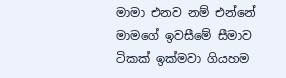මාමා එනව නම් එන්නේ මාමගේ ඉවසීමේ සීමාව ටිකක් ඉක්මවා ගියහම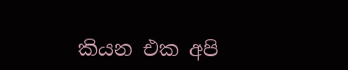කියන එක අපි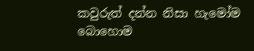කවුරුත් දන්න නිසා හැමෝම බොහොම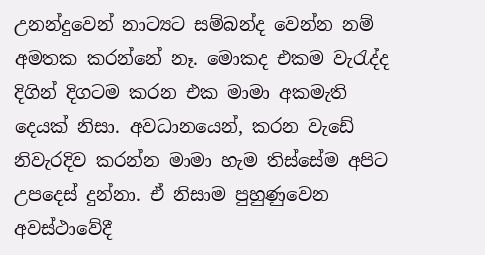උනන්දුවෙන් නාට්‍යට සම්බන්ද වෙන්න නම් අමතක කරන්නේ නෑ. මොකද එකම වැ‍රැද්ද දිගින් දිගටම කරන එක මාමා අකමැති දෙයක් නිසා. අවධානයෙන්, කරන වැඩේ නිවැරදිව කරන්න මාමා හැම තිස්සේම අපිට උපදෙස් දුන්නා. ඒ නිසාම පුහුණුවෙන අවස්ථාවේදී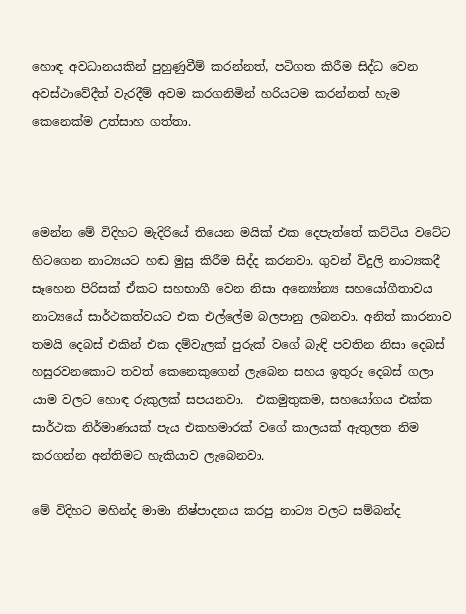හොඳ අවධානයකින් පුහුණුවීම් කරන්නත්, පටිගත කිරීම සිද්ධ වෙන අවස්ථාවේදීත් වැරදීම් අවම කරගනිමින් හරියටම කරන්නත් හැම කෙනෙක්ම උත්සාහ ගත්තා.



මෙන්න මේ විදිහට මැදිරියේ තියෙන මයික් එක දෙපැත්තේ කට්ටිය වටේට හිටගෙන නාට්‍යයට හඬ මුසු කිරීම සිද්ද කරනවා. ගුවන් විදුලි නාට්‍යකදී සෑහෙන පිරිසක් ඒකට සහභාගී වෙන නිසා අන්‍යෝන්‍ය සහයෝගීතාවය නාට්‍යයේ සාර්ථකත්වයට එක එල්ලේම බලපානු ලබනවා. අනිත් කාරනාව තමයි දෙබස් එකින් එක දම්වැලක් පුරුක් වගේ බැඳි පවතින නිසා දෙබස් හසුරවනකොට තවත් කෙනෙකුගෙන් ලැබෙන සහය ඉතුරු දෙබස් ගලා යාම වලට හොඳ රුකුලක් සපයනවා.  එකමුතුකම, සහයෝගය එක්ක සාර්ථක නිර්මාණයක් පැය එකහමාරක් වගේ කාලයක් ඇතුලත නිම කරගන්න අන්තිමට හැකියාව ලැබෙනවා.

මේ විදිහට මහින්ද මාමා නිෂ්පාදනය කරපු නාට්‍ය වලට සම්බන්ද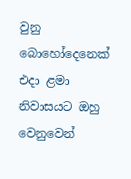වුනු බොහෝදෙනෙක් එදා ළමා නිවාසයට ඔහු වෙනුවෙන්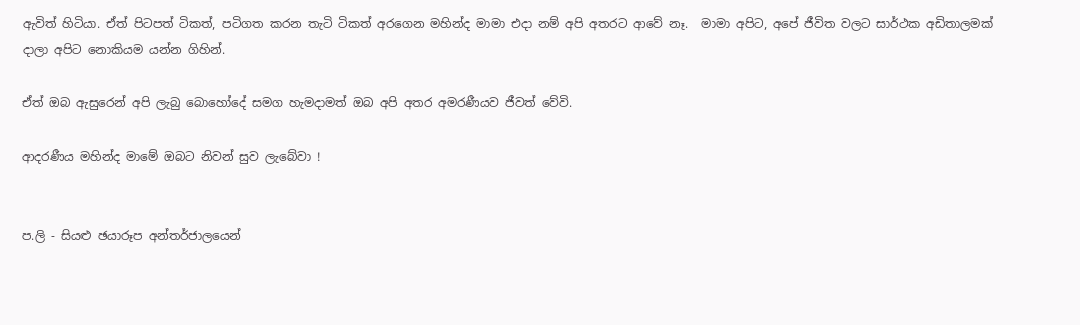ඇවිත් හිටියා. ඒත් පිටපත් ටිකත්, පටිගත කරන තැටි ටිකත් අරගෙන මහින්ද මාමා එදා නම් අපි අතරට ආවේ නෑ.  මාමා අපිට, අපේ ජීවිත වලට සාර්ථක අඩිතාලමක් දාලා අපිට නොකියම යන්න ගිහින්.

ඒත් ඔබ ඇසුරෙන් අපි ලැබු බොහෝදේ සමග හැමදාමත් ඔබ අපි අතර අමරණීයව ජීවත් වේවි.

ආදරණීය මහින්ද මාමේ ඔබට නිවන් සුව ලැබේවා !


ප.ලි - සියළු ඡයාරූප අන්තර්ජාලයෙන්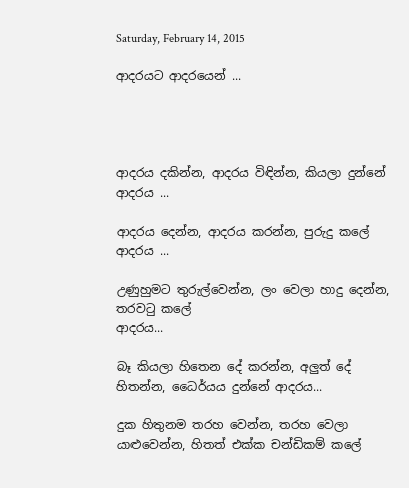Saturday, February 14, 2015

ආදරයට ආදරයෙන් ...




ආදරය දකින්න, ආදරය විඳින්න, කියලා දුන්නේ
ආදරය ...

ආදරය දෙන්න, ආදරය කරන්න, පුරුදු කලේ
ආදරය ...

උණුහුමට තුරුල්වෙන්න, ලං වෙලා හාදු දෙන්න, තරවටු කලේ
ආදරය...

බෑ කියලා හිතෙන දේ කරන්න, අලුත් දේ හිතන්න, ධෛර්යය දුන්නේ ආදරය...

දුක හිතුනම තරහ වෙන්න, තරහ වෙලා යාළුවෙන්න, හිතත් එක්ක චන්ඩිකම් කලේ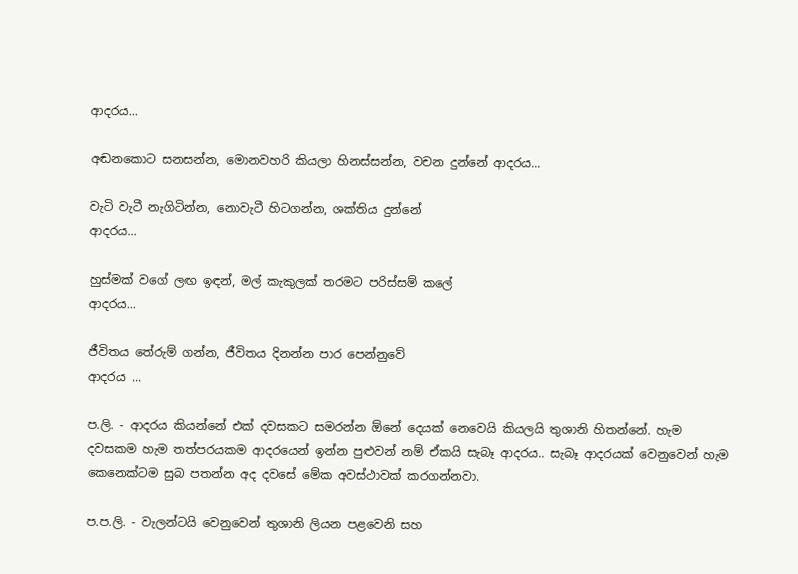ආදරය...

අඬනකොට සනසන්න, මොනවහරි කියලා හිනස්සන්න, වචන දුන්නේ ආදරය...

වැටි වැටී නැගිටින්න, නොවැටී හිටගන්න, ශක්තිය දුන්නේ
ආදරය...

හුස්මක් වගේ ලඟ ඉඳන්, මල් කැකුලක් තරමට පරිස්සම් කලේ
ආදරය...

ජීවිතය තේරුම් ගන්න, ජීවිතය දිනන්න පාර පෙන්නුවේ
ආදරය ...

ප.ලි. - ආදරය කියන්නේ එක් දවසකට සමරන්න ඕනේ දෙයක් නෙවෙයි කියලයි තුශානි හිතන්නේ. හැම දවසකම හැම තත්පරයකම ආදරයෙන් ඉන්න පුළුවන් නම් ඒකයි සැබෑ ආදරය.. සැබෑ ආදරයක් වෙනුවෙන් හැම කෙනෙක්ටම සුබ පතන්න අද දවසේ මේක අවස්ථාවක් කරගන්නවා.

ප.ප.ලි. - වැලන්ටයි වෙනුවෙන් තුශානි ලියන පළවෙනි සහ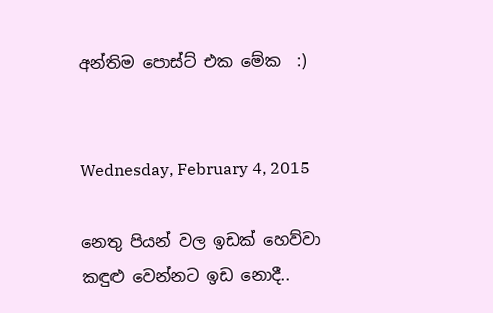අන්තිම පොස්ට් එක මේක  :)


Wednesday, February 4, 2015

නෙතු පියන් වල ඉඩක් හෙව්වා කඳුළු වෙන්නට ඉඩ නොදී..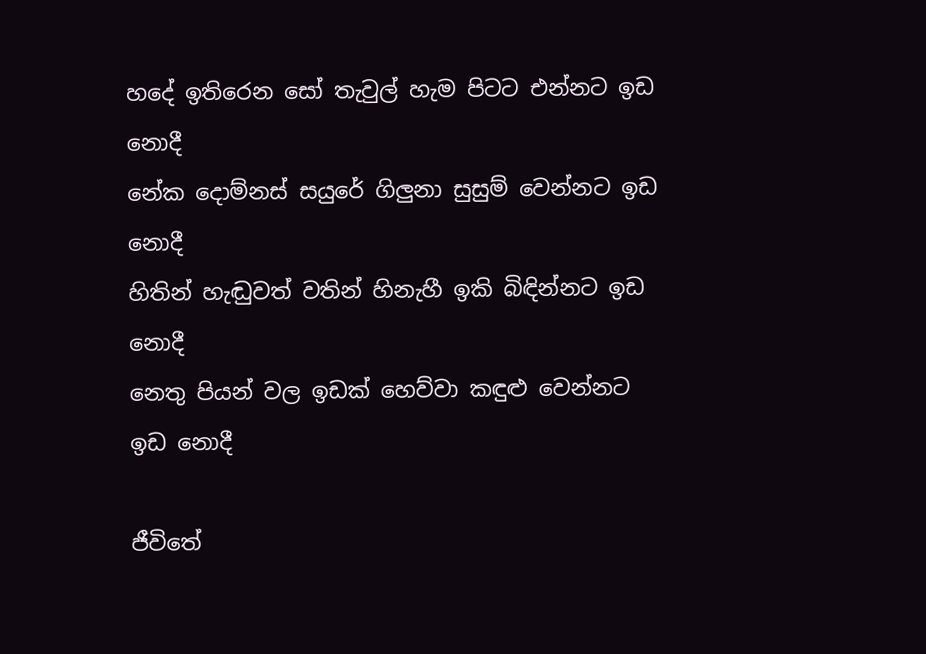හදේ ඉතිරෙන සෝ තැවුල් හැම පිටට එන්නට ඉඩ   නොදී
නේක දොම්නස් සයුරේ ගිලුනා සුසුම් වෙන්නට ඉඩ  නොදී
හිතින් හැඬුවත් වතින් හිනැහී ඉකි බිඳින්නට ඉඩ       නොදී
නෙතු පියන් වල ඉඩක් හෙව්වා කඳුළු වෙන්නට ඉඩ නොදී

ජීවිතේ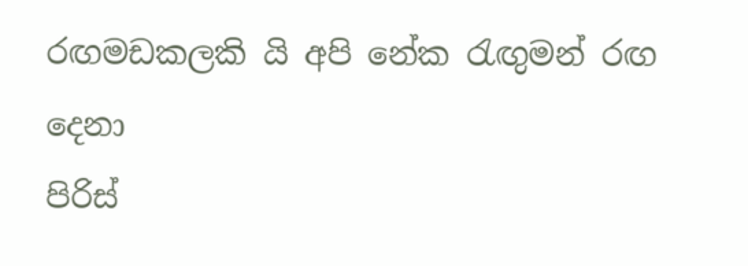රඟමඩකලකි යි අපි නේක ‍රැඟුමන් රඟ             දෙනා
පිරිස්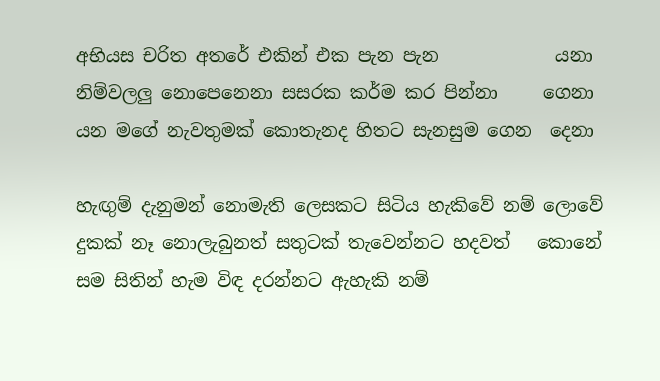අභියස චරිත අතරේ එකින් එක පැන පැන             යනා
නිම්වලලු නොපෙනෙනා සසරක කර්ම කර පින්නා     ගෙනා
යන මගේ නැවතුමක් කොතැනද හිතට සැනසුම ගෙන  දෙනා

හැඟුම් දැනුමන් නොමැති ලෙසකට සිටිය හැකිවේ නම් ලොවේ
දුකක් නෑ නොලැබුනත් සතුටක් තැවෙන්නට හදවත්   කොනේ
සම සිතින් හැම විඳ දරන්නට ඇහැකි නම්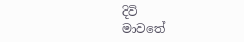දිවි               මාවතේ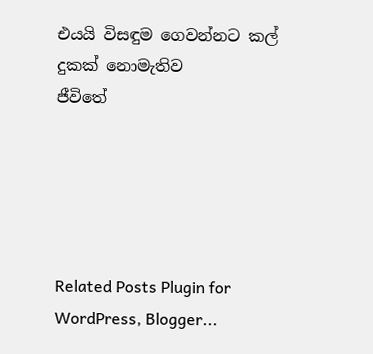එයයි විසඳුම ගෙවන්නට කල් දුකක් නොමැතිව            ජීවිතේ





Related Posts Plugin for WordPress, Blogger...